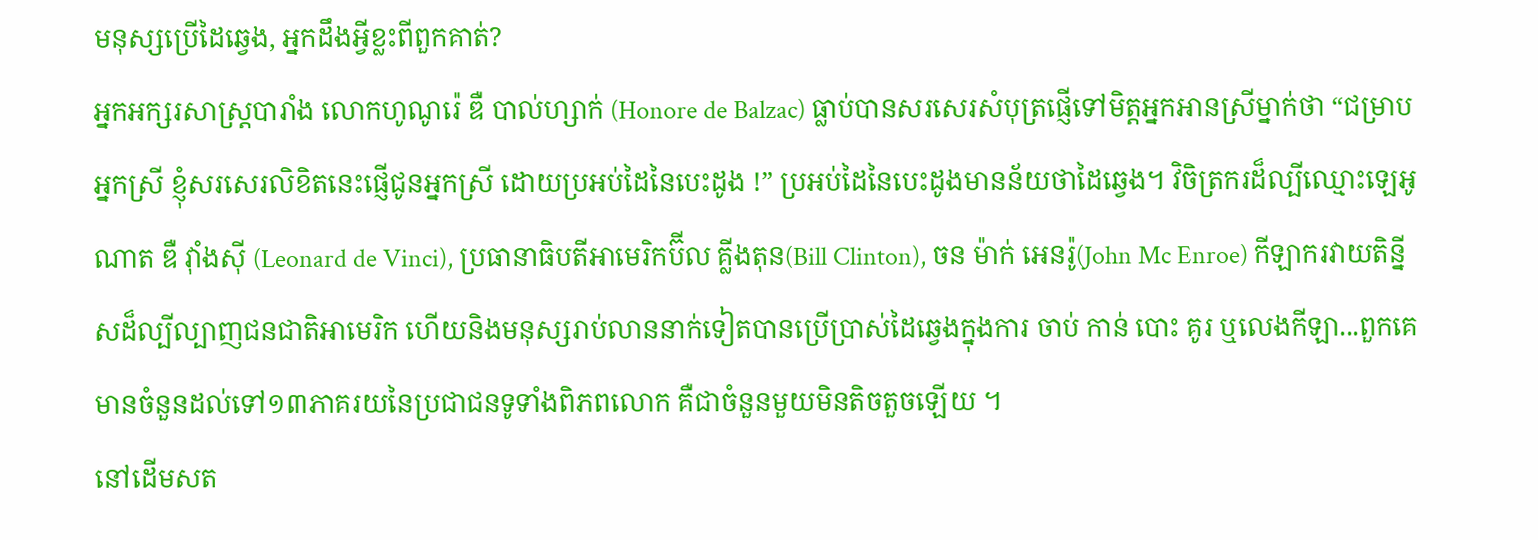មនុស្សប្រើដៃឆ្វេង, អ្នកដឹងអ្វីខ្លះពីពួកគាត់?
អ្នកអក្សរសាស្ត្របារាំង លោកហូណូរ៉េ ឌឺ បាល់ហ្សាក់ (Honore de Balzac) ធ្លាប់បានសរសេរសំបុត្រផ្ញើទៅមិត្តអ្នកអានស្រីម្នាក់ថា “ជម្រាបអ្នកស្រី ខ្ញុំសរសេរលិខិតនេះផ្ញើជូនអ្នកស្រី ដោយប្រអប់ដៃនៃបេះដូង !” ប្រអប់ដៃនៃបេះដូងមានន័យថាដៃឆ្វេង។ វិចិត្រករដ៏ល្បីឈ្មោះឡេអូណាត ឌឺ វ៉ាំងស៊ី (Leonard de Vinci), ប្រធានាធិបតីអាមេរិកប៊ីល គ្លីងតុន(Bill Clinton), ចន ម៉ាក់ អេនរ៉ូ(John Mc Enroe) កីឡាករវាយតិន្នីសដ៏ល្បីល្បាញជនជាតិអាមេរិក ហើយនិងមនុស្សរាប់លាននាក់ទៀតបានប្រើប្រាស់ដៃឆ្វេងក្នុងការ ចាប់ កាន់ បោះ គូរ ឬលេងកីឡា...ពួកគេមានចំនួនដល់ទៅ១៣ភាគរយនៃប្រជាជនទូទាំងពិភពលោក គឺជាចំនួនមួយមិនតិចតួចឡើយ ។
នៅដើមសត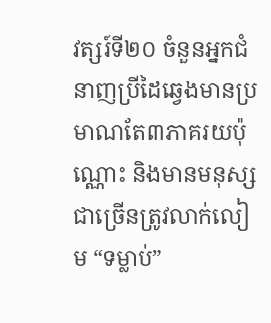វត្សរ៍ទី២០ ចំនួនអ្នកជំនាញប្រីដៃឆ្វេងមានប្រមាណតែ៣ភាគរយប៉ុណ្ណោះ និងមានមនុស្សជាច្រើនត្រូវលាក់លៀម “ទម្លាប់”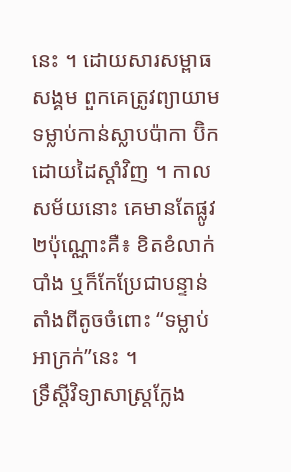នេះ ។ ដោយសារសម្ពាធសង្គម ពួកគេត្រូវព្យាយាមទម្លាប់កាន់ស្លាបប៉ាកា ប៊ិកដោយដៃស្តាំវិញ ។ កាលសម័យនោះ គេមានតែផ្លូវ២ប៉ុណ្ណោះគឺ៖ ខិតខំលាក់បាំង ឬក៏កែប្រែជាបន្ទាន់ តាំងពីតូចចំពោះ “ទម្លាប់អាក្រក់”នេះ ។
ទ្រឹស្តីវិទ្យាសាស្ត្រក្លែង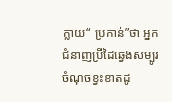ក្លាយ“ ប្រកាន់”ថា អ្នកជំនាញប្រីដៃឆ្វេងសម្បូរចំណុចខ្វះខាតដូ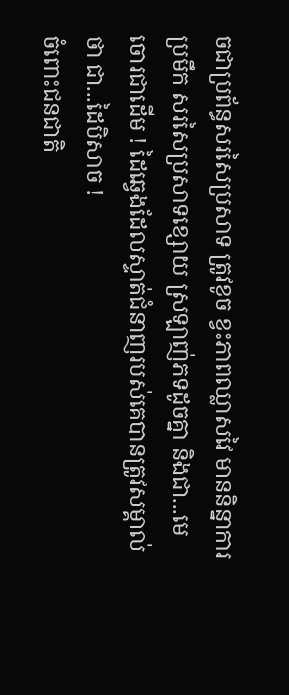ចជាប្រព័ន្ធសរសៃប្រសាទ ត្រូវខូច ខ្វះភាពឈ្លាសវៃ មាននិន្នាការប្រមឹក សរសៃប្រសាទខ្សោយ ស្រឡាញ់ភទដូចគ្នា និងជា...មេចោរជាដើម ! ដៃឆ្វេងដែលស្ទាត់ជំនាញរបស់គេបានត្រូវសម្គាល់ថា ជា...ដៃបិសាច !
ចំពោះជនជាតិ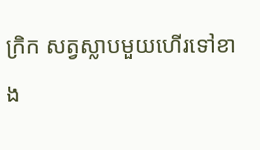ក្រិក សត្វស្លាបមួយហើរទៅខាង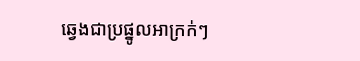ឆ្វេងជាប្រផ្នូលអាក្រក់ៗ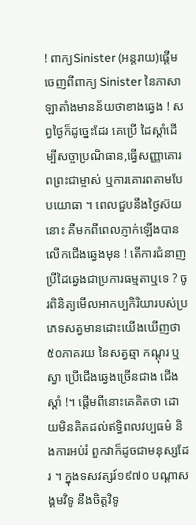! ពាក្យSinister (អន្តរាយ)ផ្តើមចេញពីពាក្យ Sinister នៃភាសាឡាតាំងមានន័យថាខាងឆ្វេង ! សព្វថៃ្ងក៏ដូច្នេះដែរ គេប្រើ ដៃស្តាំដើម្បីសច្ចាប្រណិធាន,ធ្វើសញ្ញាគោរពព្រះជាម្ចាស់ ឬការគោរពតាមបែបយោធា ។ ពេលជួបនឹងថៃ្ងស៊យនោះ គឺមកពីពេលភ្ញាក់ឡើងបានលើកជើងឆ្វេងមុន ! តើការជំនាញប្រីដៃឆ្វេងជាប្រការធម្មតាឬទេ ? ចូរពិនិត្យមើលអាកប្បកិរិយារបស់ប្រភេទសត្វមានដោះយើងឃើញថា៥០ភាគរយ នៃសត្វឆ្មា កណ្តុរ ឬស្វា ប្រើជើងឆ្វេងច្រើនជាង ជើងស្តាំ !។ ផ្តើមពីនោះគេគិតថា ដោយមិនគិតដល់ឥទ្ធិពលវប្បធម៌ និងការអប់រំ ពួកវាក៏ដូចជាមនុស្សដែរ ។ ក្នុងទសវត្សរ៍១៩៧០ បណ្តាសង្គមវិទូ នឹងចិត្តវិទូ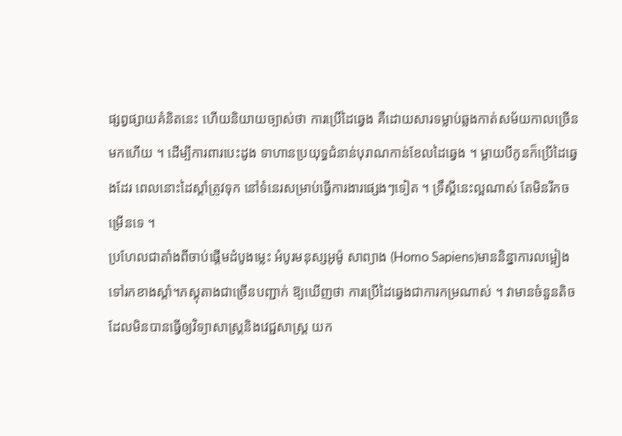ផ្សព្វផ្សាយគំនិតនេះ ហើយនិយាយច្បាស់ថា ការប្រើដៃឆ្វេង គឺដោយសារទម្លាប់ឆ្លងកាត់សម័យកាលច្រើនមកហើយ ។ ដើម្បីការពារបេះដូង ទាហានប្រយុទ្ធជំនាន់បុរាណកាន់ខែលដៃឆ្វេង ។ ម្តាយបីកូនក៏ប្រើដៃឆ្វេងដែរ ពេលនោះដៃស្តាំត្រូវទុក នៅទំនេរសម្រាប់ធ្វើការងារផ្សេងៗទៀត ។ ទ្រឹស្តីនេះល្អណាស់ តែមិនរីកចម្រើនទេ ។
ប្រហែលជាតាំងពីចាប់ផ្តើមដំបូងម្លេះ អំបូរមនុស្សអូម៉ូ សាព្យាង (Homo Sapiens)មាននិន្នាការលម្អៀងទៅរកខាងស្តាំ។ភស្តុតាងជាច្រើនបញ្ជាក់ ឱ្យឃើញថា ការប្រើដៃឆ្វេងជាការកម្រណាស់ ។ វាមានចំនួនតិចដែលមិនបានធ្វើឲ្យវិទ្យាសាស្ត្រនិងវេជ្ជសាស្ត្រ យក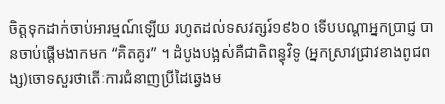ចិត្តទុកដាក់ចាប់អារម្មណ៍ឡើយ រហូតដល់ទសវត្សរ៍១៩៦០ ទើបបណ្តាអ្នកប្រាជ្ញ បានចាប់ផ្តើមងាកមក “គិតគូរ” ។ ដំបូងបង្អស់គឺជាតិពន្ធុវិទូ (អ្នកស្រាវជ្រាវខាងពូជពង្ស)ចោទសួរថាតើៈការជំនាញប្រីដៃឆ្វេងម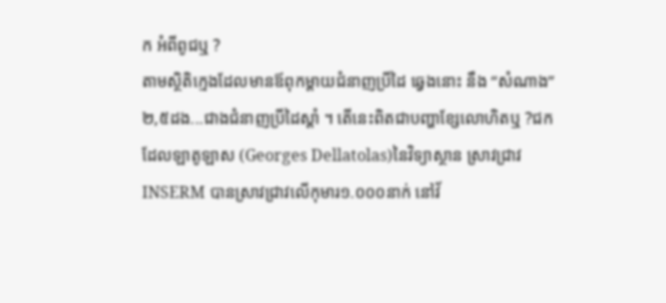ក អំពីពូជឬ ?
តាមស្ថិតិក្មេងដែលមានឪពុកម្តាយជំនាញប្រីដៃ ឆ្វេងនោះ នឹង “សំណាង”២,៥ដង...ជាងជំនាញប្រីដៃស្តាំ ។ តើនេះពិតជាបញ្ហាខ្សែលោហិតឬ ?ជក ដែលឡាតូឡាស (Georges Dellatolas)នៃវិទ្យាស្ថាន ស្រាវជ្រាវ INSERM បានស្រាវជ្រាវលើកុមារ១.០០០នាក់ នៅវ័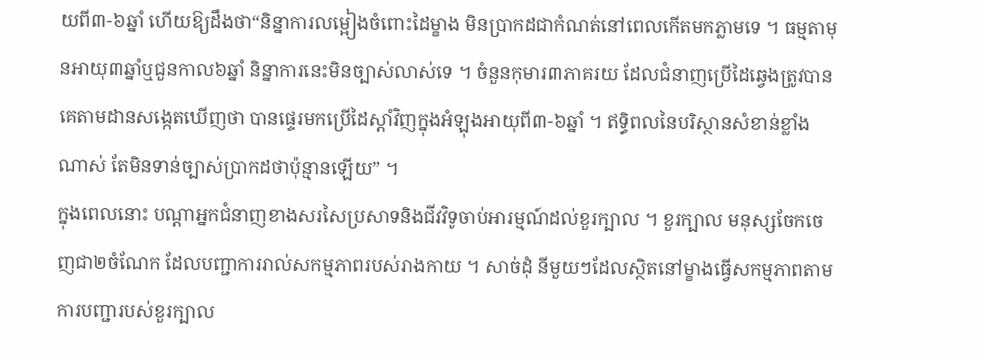យពី៣-៦ឆ្នាំ ហើយឱ្យដឹងថា“និន្នាការលម្អៀងចំពោះដៃម្ខាង មិនប្រាកដជាកំណត់នៅពេលកើតមកភ្លាមទេ ។ ធម្មតាមុនអាយុ៣ឆ្នាំឬជួនកាល៦ឆ្នាំ និន្នាការនេះមិនច្បាស់លាស់ទេ ។ ចំនួនកុមារ៣ភាគរយ ដែលជំនាញប្រើដៃឆ្វេងត្រូវបានគេតាមដានសង្កេតឃើញថា បានផ្ទេរមកប្រើដៃស្តាំវិញក្នុងអំឡុងអាយុពី៣-៦ឆ្នាំ ។ ឥទ្ធិពលនៃបរិស្ថានសំខាន់ខ្លាំងណាស់ តែមិនទាន់ច្បាស់ប្រាកដថាប៉ុន្មានឡើយ” ។
ក្នុងពេលនោះ បណ្តាអ្នកជំនាញខាងសរសៃប្រសាទនិងជីវវិទូចាប់អារម្មណ៍ដល់ខួរក្បាល ។ ខួរក្បាល មនុស្សចែកចេញជា២ចំណែក ដែលបញ្ជាការរាល់សកម្មភាពរបស់រាងកាយ ។ សាច់ដុំ នីមួយៗដែលស្ថិតនៅម្ខាងធ្វើសកម្មភាពតាមការបញ្ជារបស់ខួរក្បាល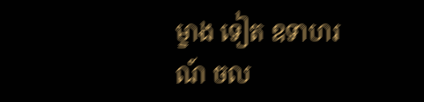ម្ខាង ទៀត ឧទាហរណ៍ ចល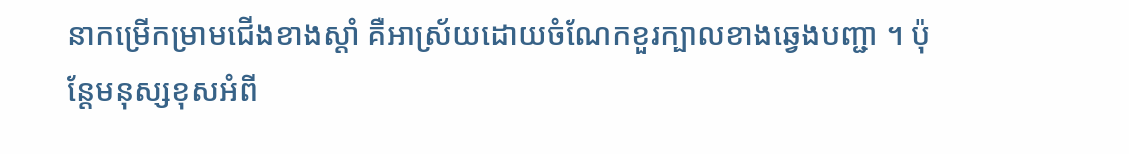នាកម្រើកម្រាមជើងខាងស្តាំ គឺអាស្រ័យដោយចំណែកខួរក្បាលខាងឆ្វេងបញ្ជា ។ ប៉ុន្តែមនុស្សខុសអំពី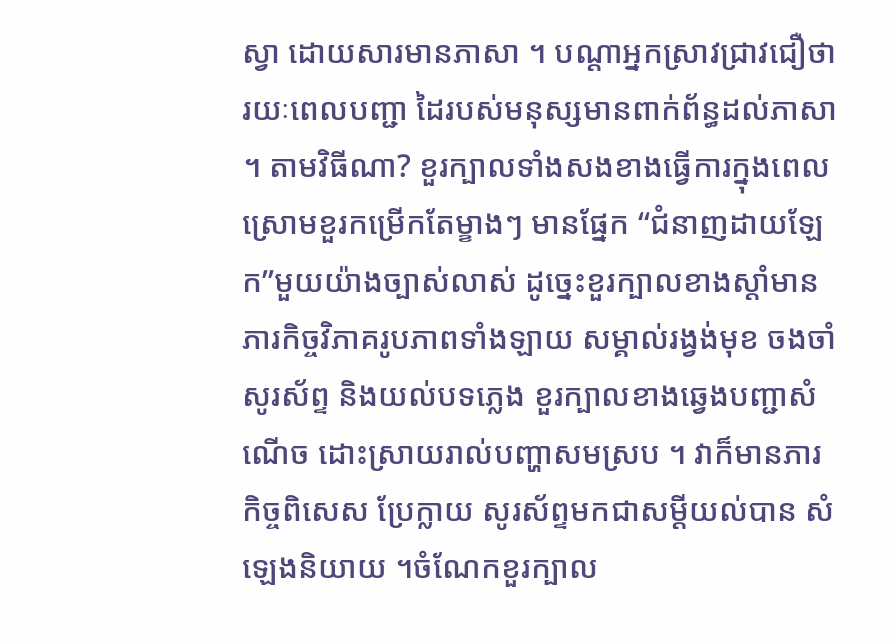ស្វា ដោយសារមានភាសា ។ បណ្តាអ្នកស្រាវជ្រាវជឿថា រយៈពេលបញ្ជា ដៃរបស់មនុស្សមានពាក់ព័ន្ធដល់ភាសា ។ តាមវិធីណា? ខួរក្បាលទាំងសងខាងធ្វើការក្នុងពេលស្រោមខួរកម្រើកតែម្ខាងៗ មានផ្នែក “ជំនាញដាយឡែក”មួយយ៉ាងច្បាស់លាស់ ដូច្នេះខួរក្បាលខាងស្តាំមានភារកិច្ចវិភាគរូបភាពទាំងឡាយ សម្គាល់រង្វង់មុខ ចងចាំសូរស័ព្ទ និងយល់បទភ្លេង ខួរក្បាលខាងឆ្វេងបញ្ជាសំណើច ដោះស្រាយរាល់បញ្ហាសមស្រប ។ វាក៏មានភារកិច្ចពិសេស ប្រែក្លាយ សូរស័ព្ទមកជាសម្តីយល់បាន សំឡេងនិយាយ ។ចំណែកខួរក្បាល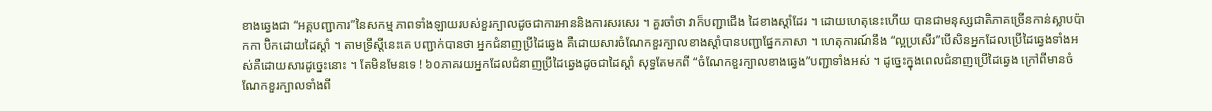ខាងឆ្វេងជា “អគ្គបញ្ជាការ”នៃសកម្ម ភាពទាំងឡាយរបស់ខួរក្បាលដូចជាការអាននិងការសរសេរ ។ គួរចាំថា វាក៏បញ្ជាជើង ដៃខាងស្តាំដែរ ។ ដោយហេតុនេះហើយ បានជាមនុស្សជាតិភាគច្រើនកាន់ស្លាបប៉ាកកា ប៊ិកដោយដៃស្តាំ ។ តាមទ្រឹស្តីនេះគេ បញ្ជាក់បានថា អ្នកជំនាញប្រីដៃឆ្វេង គឺដោយសារចំណែកខួរក្បាលខាងស្តាំបានបញ្ជាផ្នែកភាសា ។ ហេតុការណ៍នឹង “ល្អប្រសើរ”បើសិនអ្នកដែលប្រើដៃឆ្វេងទាំងអស់គឺដោយសារដូច្នេះនោះ ។ តែមិនមែនទេ ! ៦០ភាគរយអ្នកដែលជំនាញប្រីដៃឆ្វេងដូចជាដៃស្តាំ សុទ្ធតែមកពី “ចំណែកខួរក្បាលខាងឆ្វេង”បញ្ជាទាំងអស់ ។ ដូច្នេះក្នុងពេលជំនាញប្រើដៃឆ្វេង ក្រៅពីមានចំណែកខួរក្បាលទាំងពី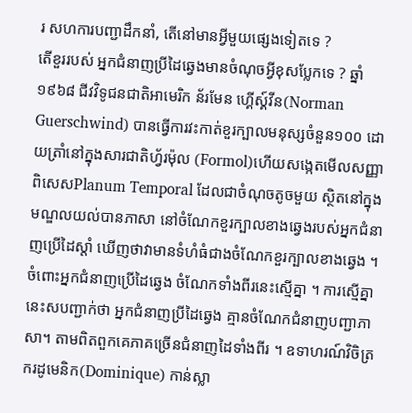រ សហការបញ្ជាដឹកនាំ, តើនៅមានអ្វីមួយផ្សេងទៀតទេ ?
តើខួររបស់ អ្នកជំនាញប្រីដៃឆ្វេងមានចំណុចអ្វីខុសប្លែកទេ ? ឆ្នាំ១៩៦៨ ជីវវិទូជនជាតិអាមេរិក ន័រមែន ហ្គើស្គ៍វីន(Norman Guerschwind) បានធ្វើការវះកាត់ខួរក្បាលមនុស្សចំនួន១០០ ដោយត្រាំនៅក្នុងសារជាតិហ្វ័រម៉ុល (Formol)ហើយសង្កេតមើលសញ្ញាពិសេសPlanum Temporal ដែលជាចំណុចតូចមួយ ស្ថិតនៅក្នុងមណ្ឌលយល់បានភាសា នៅចំណែកខួរក្បាលខាងឆ្វេងរបស់អ្នកជំនាញប្រើដៃស្តាំ ឃើញថាវាមានទំហំធំជាងចំណែកខួរក្បាលខាងឆ្វេង ។ ចំពោះអ្នកជំនាញប្រើដៃឆ្វេង ចំណែកទាំងពីរនេះស្មើគ្នា ។ ការស្មើគ្នានេះសបញ្ជាក់ថា អ្នកជំនាញប្រីដៃឆ្វេង គ្មានចំណែកជំនាញបញ្ជាភាសា។ តាមពិតពួកគេភាគច្រើនជំនាញដៃទាំងពីរ ។ ឧទាហរណ៍វិចិត្រករដូមេនិក(Dominique) កាន់ស្លា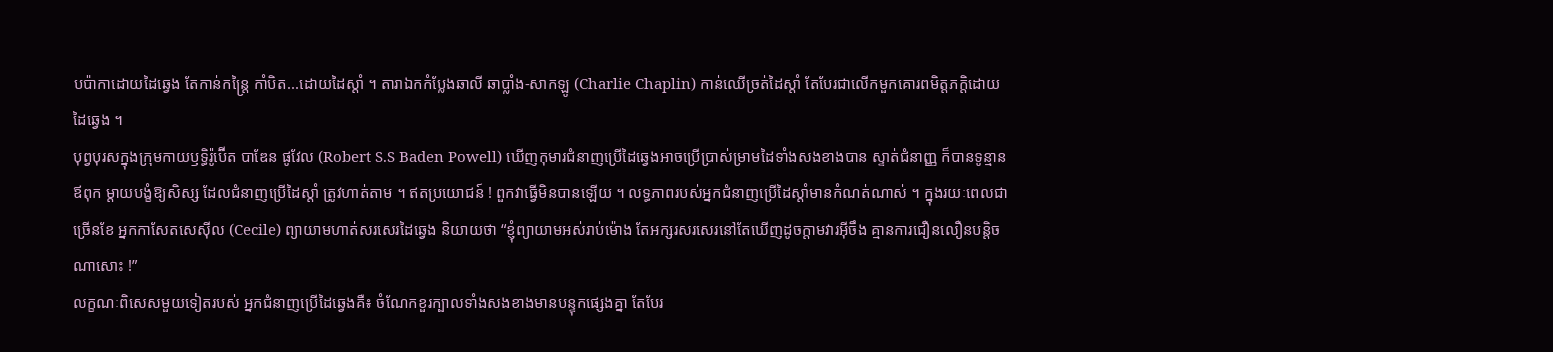បប៉ាកាដោយដៃឆ្វេង តែកាន់កន្ត្រៃ កាំបិត...ដោយដៃស្តាំ ។ តារាឯកកំប្លែងឆាលី ឆាប្លាំង-សាកឡូ (Charlie Chaplin) កាន់ឈើច្រត់ដៃស្តាំ តែបែរជាលើកមួកគោរពមិត្តភក្តិដោយដៃឆ្វេង ។
បុព្វបុរសក្នុងក្រុមកាយឫទ្ធិរ៉ូប៊ើត បាឌែន ផូវែល (Robert S.S Baden Powell) ឃើញកុមារជំនាញប្រើដៃឆ្វេងអាចប្រើប្រាស់ម្រាមដៃទាំងសងខាងបាន ស្ទាត់ជំនាញ្ញ ក៏បានទូន្មានឪពុក ម្តាយបង្ខំឱ្យសិស្ស ដែលជំនាញប្រើដៃស្តាំ ត្រូវហាត់តាម ។ ឥតប្រយោជន៍ ! ពួកវាធ្វើមិនបានឡើយ ។ លទ្ធភាពរបស់អ្នកជំនាញប្រើដៃស្តាំមានកំណត់ណាស់ ។ ក្នុងរយៈពេលជាច្រើនខែ អ្នកកាសែតសេស៊ីល (Cecile) ព្យាយាមហាត់សរសេរដៃឆ្វេង និយាយថា “ខ្ញុំព្យាយាមអស់រាប់ម៉ោង តែអក្សរសរសេរនៅតែឃើញដូចក្តាមវារអ៊ីចឹង គ្មានការជឿនលឿនបន្តិចណាសោះ !”
លក្ខណៈពិសេសមួយទៀតរបស់ អ្នកជំនាញប្រើដៃឆ្វេងគឺ៖ ចំណែកខួរក្បាលទាំងសងខាងមានបន្ទុកផ្សេងគ្នា តែបែរ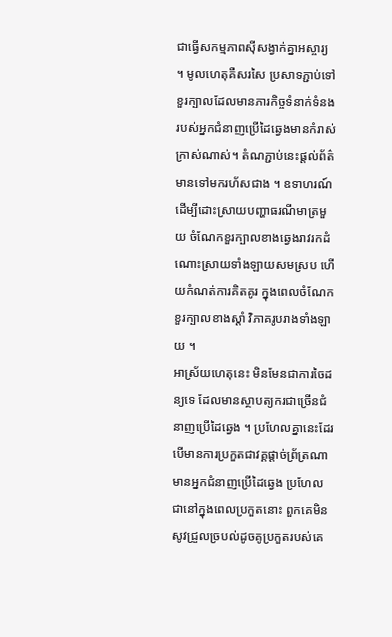ជាធ្វើសកម្មភាពស៊ីសង្វាក់គ្នាអស្ចារ្យ ។ មូលហេតុគឺសរសៃ ប្រសាទភ្ជាប់ទៅខួរក្បាលដែលមានភារកិច្ចទំនាក់ទំនង របស់អ្នកជំនាញប្រើដៃឆ្វេងមានកំរាស់ក្រាស់ណាស់។ តំណភ្ជាប់នេះផ្តល់ព័ត៌មានទៅមករហ័សជាង ។ ឧទាហរណ៍ ដើម្បីដោះស្រាយបញ្ហាធរណីមាត្រមួយ ចំណែកខួរក្បាលខាងឆ្វេងរាវរកដំណោះស្រាយទាំងឡាយសមស្រប ហើយកំណត់ការគិតគូរ ក្នុងពេលចំណែកខួរក្បាលខាងស្តាំ វិភាគរូបរាងទាំងឡាយ ។
អាស្រ័យហេតុនេះ មិនមែនជាការចៃដន្យទេ ដែលមានស្ថាបត្យករជាច្រើនជំនាញប្រើដៃឆ្វេង ។ ប្រហែលគ្នានេះដែរ បើមានការប្រកួតជាវគ្គផ្តាច់ព្រ័ត្រណា មានអ្នកជំនាញប្រើដៃឆ្វេង ប្រហែល ជានៅក្នុងពេលប្រកួតនោះ ពួកគេមិនសូវជ្រួលច្របល់ដូចគូប្រកួតរបស់គេ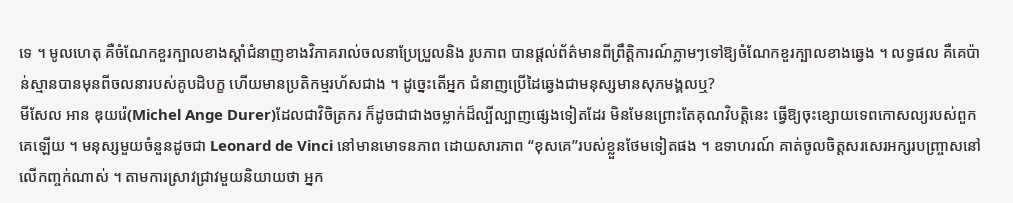ទេ ។ មូលហេតុ គឺចំណែកខួរក្បាលខាងស្តាំជំនាញខាងវិភាគរាល់ចលនាប្រែប្រួលនិង រូបភាព បានផ្តល់ព័ត៌មានពីព្រឹត្តិការណ៍ភ្លាមៗទៅឱ្យចំណែកខួរក្បាលខាងឆ្វេង ។ លទ្ធផល គឺគេប៉ាន់ស្មានបានមុនពីចលនារបស់គូបដិបក្ខ ហើយមានប្រតិកម្មរហ័សជាង ។ ដូច្នេះតើអ្នក ជំនាញប្រើដៃឆ្វេងជាមនុស្សមានសុភមង្គលឬ?
មីសែល អាន ឌុយរ៉េ(Michel Ange Durer)ដែលជាវិចិត្រករ ក៏ដូចជាជាងចម្លាក់ដ៏ល្បីល្បាញផ្សេងទៀតដែរ មិនមែនព្រោះតែគុណវិបត្តិនេះ ធ្វើឱ្យចុះខ្សោយទេពកោសល្យរបស់ពួកគេឡើយ ។ មនុស្សមួយចំនួនដូចជា Leonard de Vinci នៅមានមោទនភាព ដោយសារភាព “ខុសគេ”របស់ខ្លួនថែមទៀតផង ។ ឧទាហរណ៍ គាត់ចូលចិត្តសរសេរអក្សរបញ្ច្រាសនៅលើកញ្ចក់ណាស់ ។ តាមការស្រាវជ្រាវមួយនិយាយថា អ្នក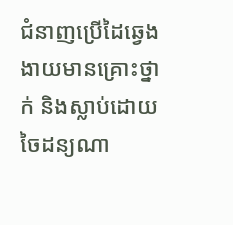ជំនាញប្រើដៃឆ្វេងងាយមានគ្រោះថ្នាក់ និងស្លាប់ដោយចៃដន្យណា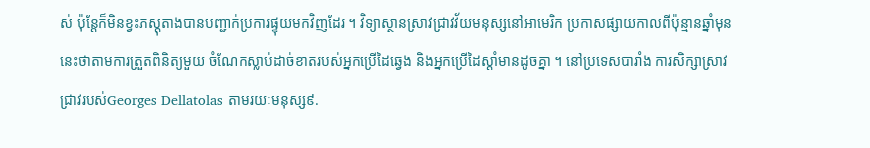ស់ ប៉ុន្តែក៏មិនខ្វះភស្តុតាងបានបញ្ជាក់ប្រការផ្ទុយមកវិញដែរ ។ វិទ្យាស្ថានស្រាវជ្រាវវ័យមនុស្សនៅអាមេរិក ប្រកាសផ្សាយកាលពីប៉ុន្មានឆ្នាំមុននេះថាតាមការត្រួតពិនិត្យមួយ ចំណែកស្លាប់ដាច់ខាតរបស់អ្នកប្រើដៃឆ្វេង និងអ្នកប្រើដៃស្តាំមានដូចគ្នា ។ នៅប្រទេសបារាំង ការសិក្សាស្រាវជ្រាវរបស់Georges Dellatolas តាមរយៈមនុស្ស៩.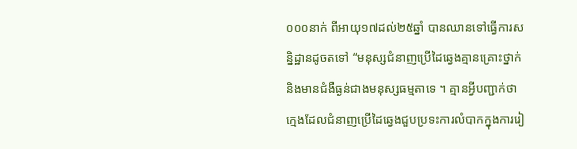០០០នាក់ ពីអាយុ១៧ដល់២៥ឆ្នាំ បានឈានទៅធ្វើការសន្និដ្ឋានដូចតទៅ “មនុស្សជំនាញប្រើដៃឆ្វេងគ្មានគ្រោះថ្នាក់ និងមានជំងឺធ្ងន់ជាងមនុស្សធម្មតាទេ ។ គ្មានអ្វីបញ្ជាក់ថា ក្មេងដែលជំនាញប្រើដៃឆ្វេងជួបប្រទះការលំបាកក្នុងការរៀ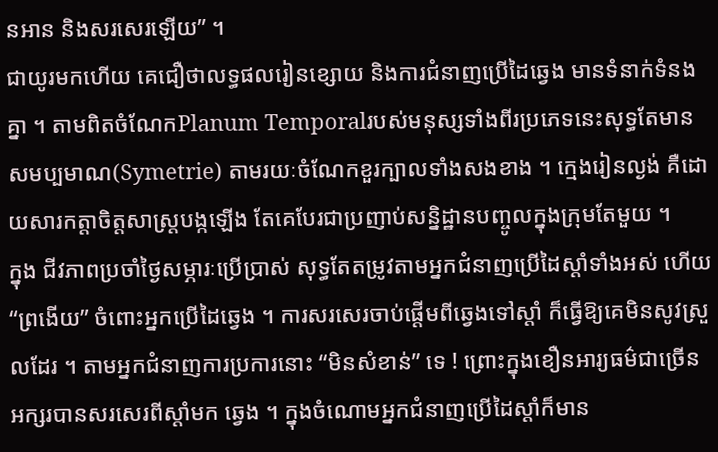នអាន និងសរសេរឡើយ” ។
ជាយូរមកហើយ គេជឿថាលទ្ធផលរៀនខ្សោយ និងការជំនាញប្រើដៃឆ្វេង មានទំនាក់ទំនងគ្នា ។ តាមពិតចំណែកPlanum Temporalរបស់មនុស្សទាំងពីរប្រភេទនេះសុទ្ធតែមានសមប្បមាណ(Symetrie) តាមរយៈចំណែកខួរក្បាលទាំងសងខាង ។ ក្មេងរៀនល្ងង់ គឺដោយសារកត្តាចិត្តសាស្ត្របង្កឡើង តែគេបែរជាប្រញាប់សន្និដ្ឋានបញ្ចូលក្នុងក្រុមតែមួយ ។
ក្នុង ជីវភាពប្រចាំថៃ្ងសម្ភារៈប្រើប្រាស់ សុទ្ធតែតម្រូវតាមអ្នកជំនាញប្រើដៃស្តាំទាំងអស់ ហើយ “ព្រងើយ” ចំពោះអ្នកប្រើដៃឆ្វេង ។ ការសរសេរចាប់ផ្តើមពីឆ្វេងទៅស្តាំ ក៏ធ្វើឱ្យគេមិនសូវស្រួលដែរ ។ តាមអ្នកជំនាញការប្រការនោះ “មិនសំខាន់” ទេ ! ព្រោះក្នុងខឿនអារ្យធម៌ជាច្រើនអក្សរបានសរសេរពីស្តាំមក ឆ្វេង ។ ក្នុងចំណោមអ្នកជំនាញប្រើដៃស្តាំក៏មាន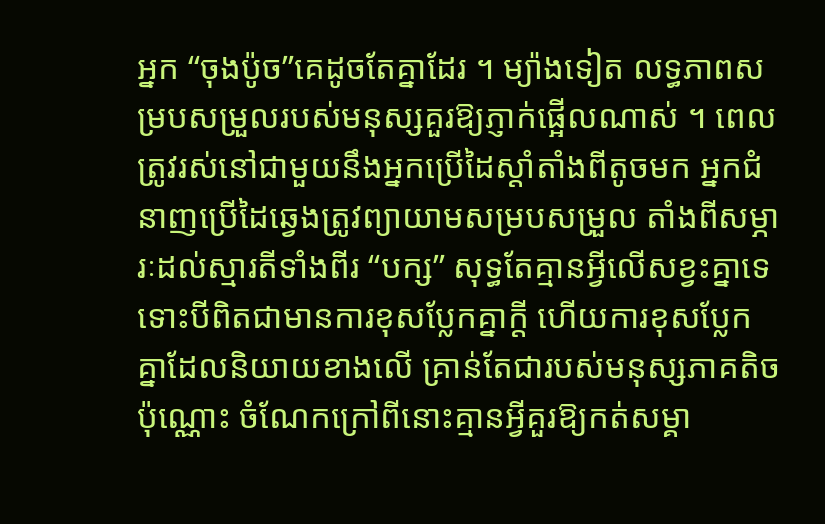អ្នក “ចុងប៉ូច”គេដូចតែគ្នាដែរ ។ ម្យ៉ាងទៀត លទ្ធភាពសម្របសម្រួលរបស់មនុស្សគួរឱ្យភ្ញាក់ផ្អើលណាស់ ។ ពេលត្រូវរស់នៅជាមួយនឹងអ្នកប្រើដៃស្តាំតាំងពីតូចមក អ្នកជំនាញប្រើដៃឆ្វេងត្រូវព្យាយាមសម្របសម្រួល តាំងពីសម្ភារៈដល់ស្មារតីទាំងពីរ “បក្ស” សុទ្ធតែគ្មានអ្វីលើសខ្វះគ្នាទេ ទោះបីពិតជាមានការខុសប្លែកគ្នាក្តី ហើយការខុសប្លែកគ្នាដែលនិយាយខាងលើ គ្រាន់តែជារបស់មនុស្សភាគតិចប៉ុណ្ណោះ ចំណែកក្រៅពីនោះគ្មានអ្វីគួរឱ្យកត់សម្គា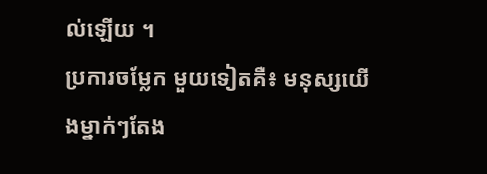ល់ឡើយ ។
ប្រការចម្លែក មួយទៀតគឺ៖ មនុស្សយើងម្នាក់ៗតែង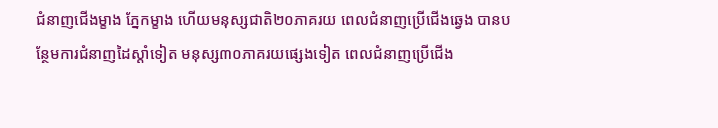ជំនាញជើងម្ខាង ភ្នែកម្ខាង ហើយមនុស្សជាតិ២០ភាគរយ ពេលជំនាញប្រើជើងឆ្វេង បានបន្ថែមការជំនាញដៃស្តាំទៀត មនុស្ស៣០ភាគរយផ្សេងទៀត ពេលជំនាញប្រើជើង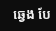ឆ្វេង បែ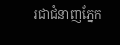រជាជំនាញភ្នែក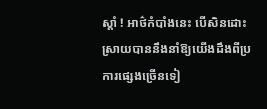ស្តាំ ! អាថ៌កំបាំងនេះ បើសិនដោះស្រាយបាននឹងនាំឱ្យយើងដឹងពីប្រការផ្សេងច្រើនទៀ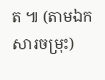ត ៕ (តាមឯកសារចម្រុះ)